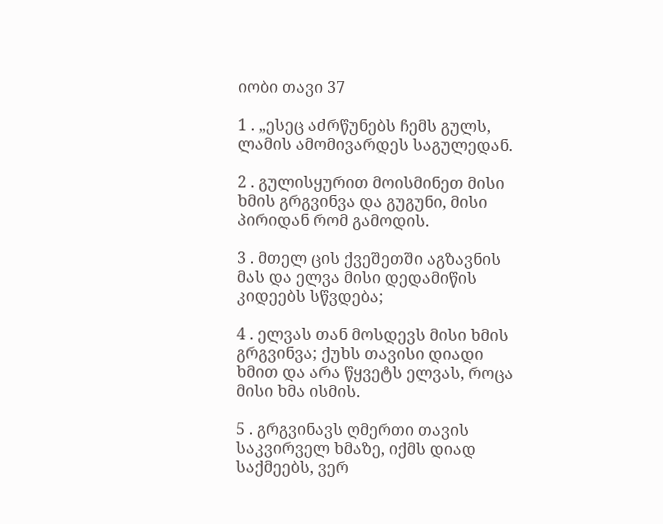იობი თავი 37

1 . „ესეც აძრწუნებს ჩემს გულს, ლამის ამომივარდეს საგულედან.

2 . გულისყურით მოისმინეთ მისი ხმის გრგვინვა და გუგუნი, მისი პირიდან რომ გამოდის.

3 . მთელ ცის ქვეშეთში აგზავნის მას და ელვა მისი დედამიწის კიდეებს სწვდება;

4 . ელვას თან მოსდევს მისი ხმის გრგვინვა; ქუხს თავისი დიადი ხმით და არა წყვეტს ელვას, როცა მისი ხმა ისმის.

5 . გრგვინავს ღმერთი თავის საკვირველ ხმაზე, იქმს დიად საქმეებს, ვერ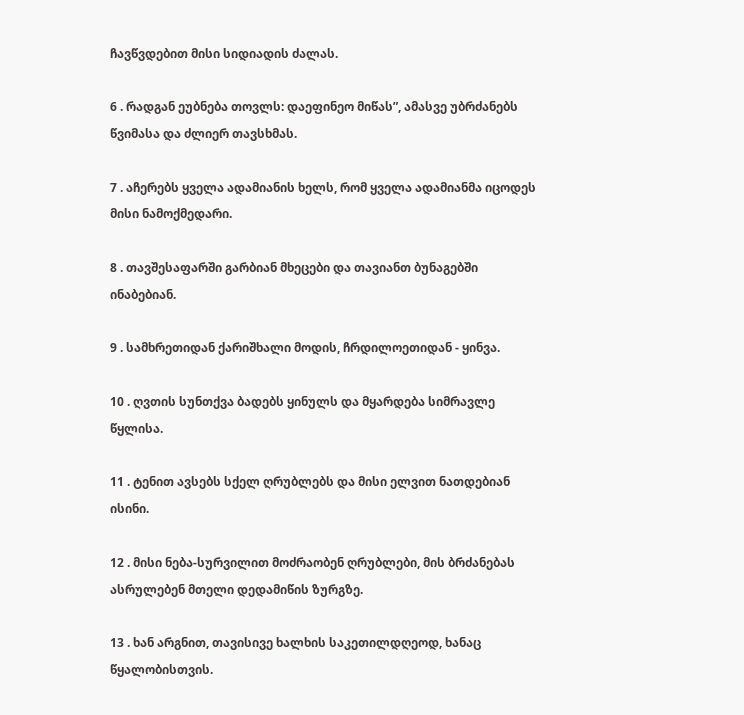ჩავწვდებით მისი სიდიადის ძალას.

6 . რადგან ეუბნება თოვლს: დაეფინეო მიწას”, ამასვე უბრძანებს წვიმასა და ძლიერ თავსხმას.

7 . აჩერებს ყველა ადამიანის ხელს, რომ ყველა ადამიანმა იცოდეს მისი ნამოქმედარი.

8 . თავშესაფარში გარბიან მხეცები და თავიანთ ბუნაგებში ინაბებიან.

9 . სამხრეთიდან ქარიშხალი მოდის, ჩრდილოეთიდან - ყინვა.

10 . ღვთის სუნთქვა ბადებს ყინულს და მყარდება სიმრავლე წყლისა.

11 . ტენით ავსებს სქელ ღრუბლებს და მისი ელვით ნათდებიან ისინი.

12 . მისი ნება-სურვილით მოძრაობენ ღრუბლები, მის ბრძანებას ასრულებენ მთელი დედამიწის ზურგზე.

13 . ხან არგნით, თავისივე ხალხის საკეთილდღეოდ, ხანაც წყალობისთვის.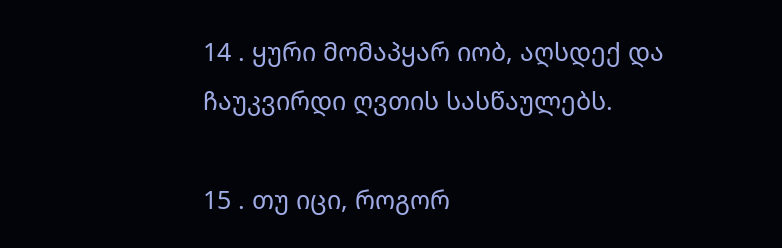14 . ყური მომაპყარ იობ, აღსდექ და ჩაუკვირდი ღვთის სასწაულებს.

15 . თუ იცი, როგორ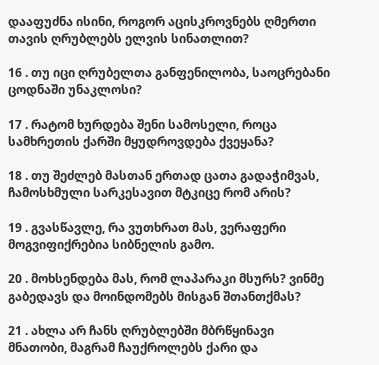დააფუძნა ისინი, როგორ აცისკროვნებს ღმერთი თავის ღრუბლებს ელვის სინათლით?

16 . თუ იცი ღრუბელთა განფენილობა, საოცრებანი ცოდნაში უნაკლოსი?

17 . რატომ ხურდება შენი სამოსელი, როცა სამხრეთის ქარში მყუდროვდება ქვეყანა?

18 . თუ შეძლებ მასთან ერთად ცათა გადაჭიმვას, ჩამოსხმული სარკესავით მტკიცე რომ არის?

19 . გვასწავლე, რა ვუთხრათ მას, ვერაფერი მოგვიფიქრებია სიბნელის გამო.

20 . მოხსენდება მას, რომ ლაპარაკი მსურს? ვინმე გაბედავს და მოინდომებს მისგან შთანთქმას?

21 . ახლა არ ჩანს ღრუბლებში მბრწყინავი მნათობი, მაგრამ ჩაუქროლებს ქარი და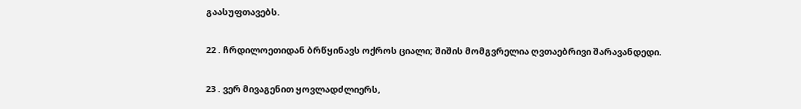გაასუფთავებს.

22 . ჩრდილოეთიდან ბრწყინავს ოქროს ციალი; შიშის მომგვრელია ღვთაებრივი შარავანდედი.

23 . ვერ მივაგენით ყოვლადძლიერს,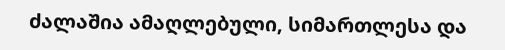ძალაშია ამაღლებული, სიმართლესა და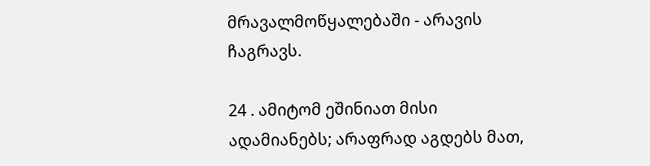მრავალმოწყალებაში - არავის ჩაგრავს.

24 . ამიტომ ეშინიათ მისი ადამიანებს; არაფრად აგდებს მათ,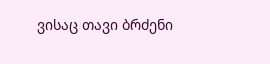ვისაც თავი ბრძენი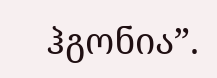ჰგონია”.